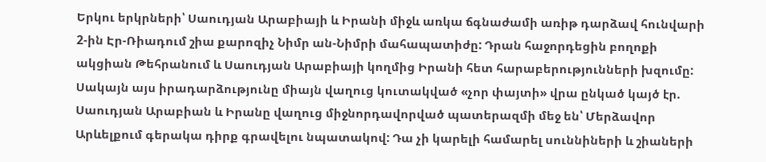Երկու երկրների՝ Սաուդյան Արաբիայի և Իրանի միջև առկա ճգնաժամի առիթ դարձավ հունվարի 2-ին Էր-Ռիադում շիա քարոզիչ Նիմր ան-Նիմրի մահապատիժը: Դրան հաջորդեցին բողոքի ակցիան Թեհրանում և Սաուդյան Արաբիայի կողմից Իրանի հետ հարաբերությունների խզումը: Սակայն այս իրադարձությունը միայն վաղուց կուտակված «չոր փայտի» վրա ընկած կայծ էր. Սաուդյան Արաբիան և Իրանը վաղուց միջնորդավորված պատերազմի մեջ են՝ Մերձավոր Արևելքում գերակա դիրք գրավելու նպատակով: Դա չի կարելի համարել սուննիների և շիաների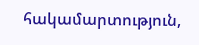հակամարտություն,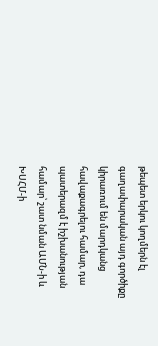թեպետ երկու կողմերն էլ գաղափարական այդ գործիքը կիրառում են մարդկանց հավաքագրելու համար, դա պատերազմ է իշխանության համար՝ շատ նման ԱՄՆ-ի և ԽՍՀՄ-ի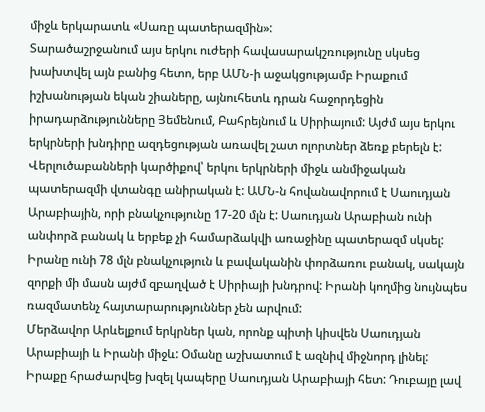միջև երկարատև «Սառը պատերազմին»:
Տարածաշրջանում այս երկու ուժերի հավասարակշռությունը սկսեց խախտվել այն բանից հետո, երբ ԱՄՆ-ի աջակցությամբ Իրաքում իշխանության եկան շիաները, այնուհետև դրան հաջորդեցին իրադարձությունները Յեմենում, Բահրեյնում և Սիրիայում: Այժմ այս երկու երկրների խնդիրը ազդեցության առավել շատ ոլորտներ ձեռք բերելն է:
Վերլուծաբանների կարծիքով՝ երկու երկրների միջև անմիջական պատերազմի վտանգը անիրական է: ԱՄՆ-ն հովանավորում է Սաուդյան Արաբիային, որի բնակչությունը 17-20 մլն է: Սաուդյան Արաբիան ունի անփորձ բանակ և երբեք չի համարձակվի առաջինը պատերազմ սկսել: Իրանը ունի 78 մլն բնակչություն և բավականին փորձառու բանակ, սակայն զորքի մի մասն այժմ զբաղված է Սիրիայի խնդրով: Իրանի կողմից նույնպես ռազմատենչ հայտարարություններ չեն արվում:
Մերձավոր Արևելքում երկրներ կան, որոնք պիտի կիսվեն Սաուդյան Արաբիայի և Իրանի միջև: Օմանը աշխատում է ազնիվ միջնորդ լինել: Իրաքը հրաժարվեց խզել կապերը Սաուդյան Արաբիայի հետ: Դուբայը լավ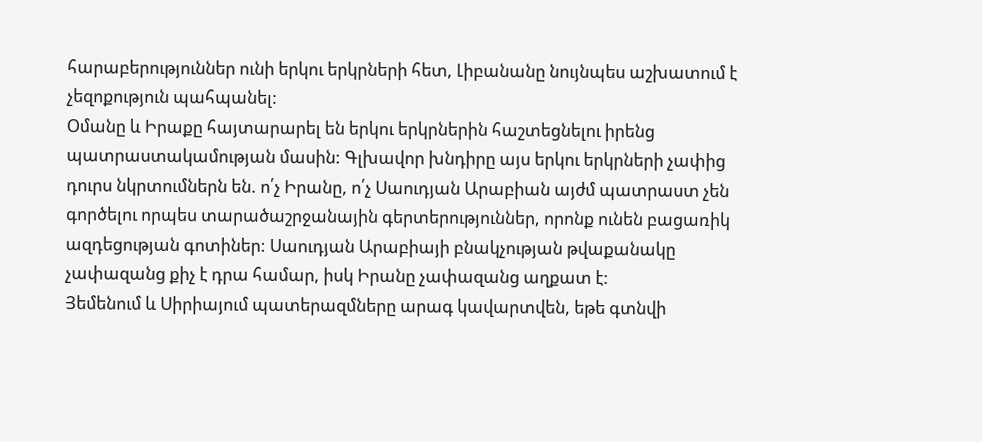հարաբերություններ ունի երկու երկրների հետ, Լիբանանը նույնպես աշխատում է չեզոքություն պահպանել:
Օմանը և Իրաքը հայտարարել են երկու երկրներին հաշտեցնելու իրենց պատրաստակամության մասին: Գլխավոր խնդիրը այս երկու երկրների չափից դուրս նկրտումներն են. ո՛չ Իրանը, ո՛չ Սաուդյան Արաբիան այժմ պատրաստ չեն գործելու որպես տարածաշրջանային գերտերություններ, որոնք ունեն բացառիկ ազդեցության գոտիներ: Սաուդյան Արաբիայի բնակչության թվաքանակը չափազանց քիչ է դրա համար, իսկ Իրանը չափազանց աղքատ է:
Յեմենում և Սիրիայում պատերազմները արագ կավարտվեն, եթե գտնվի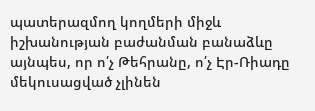պատերազմող կողմերի միջև իշխանության բաժանման բանաձևը այնպես, որ ո՛չ Թեհրանը, ո՛չ Էր-Ռիադը մեկուսացված չլինեն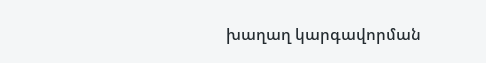խաղաղ կարգավորման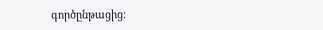գործընթացից: